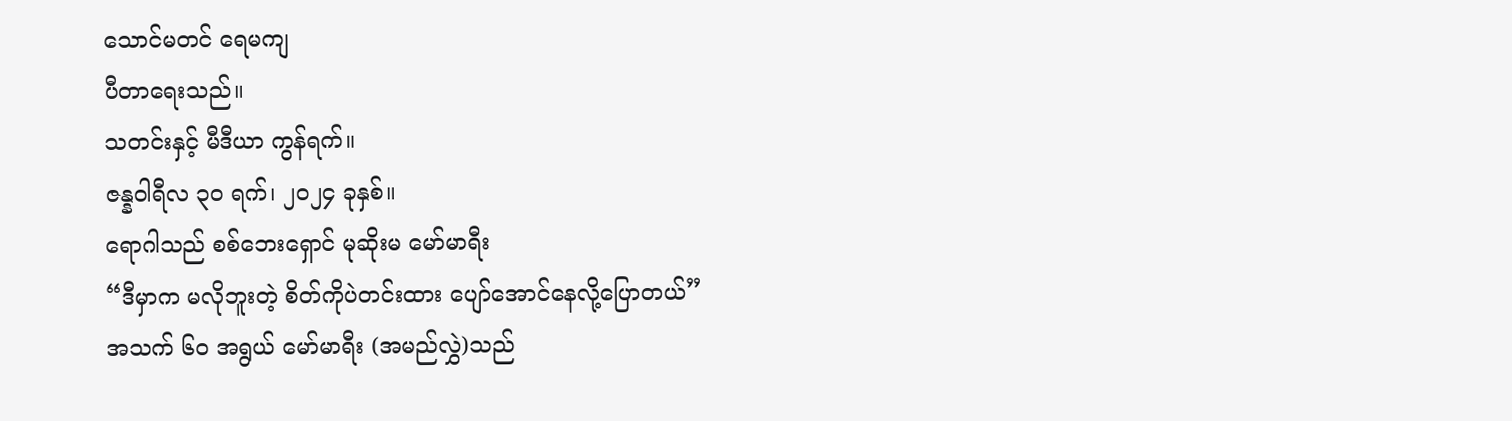သောင်မတင် ရေမကျ
ပီတာရေးသည်။
သတင်းနှင့် မီဒီယာ ကွန်ရက်။
ဇန္နဝါရီလ ၃၀ ရက်၊ ၂၀၂၄ ခုနှစ်။
ရောဂါသည် စစ်ဘေးရှောင် မုဆိုးမ မော်မာရီး
“ဒီမှာက မလိုဘူးတဲ့ စိတ်ကိုပဲတင်းထား ပျော်အောင်နေလို့ပြောတယ်”
အသက် ၆၀ အရွယ် မော်မာရီး (အမည်လွှဲ)သည်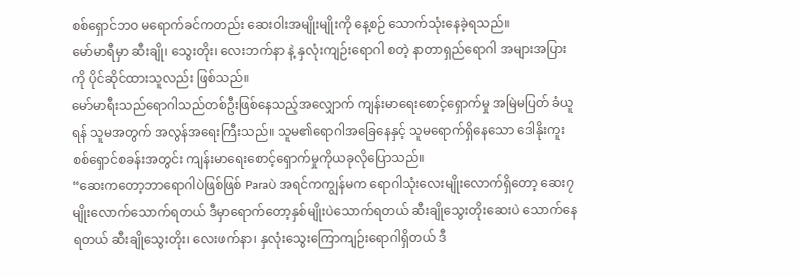စစ်ရှောင်ဘဝ မရောက်ခင်ကတည်း ဆေးဝါးအမျိုးမျိုးကို နေ့စဉ် သောက်သုံးနေခဲ့ရသည်။
မော်မာရီမှာ ဆီးချို၊ သွေးတိုး၊ လေးဘက်နာ နဲ့ နှလုံးကျဉ်းရောဂါ စတဲ့ နာတာရှည်ရောဂါ အများအပြားကို ပိုင်ဆိုင်ထားသူလည်း ဖြစ်သည်။
မော်မာရီးသည်ရောဂါသည်တစ်ဦးဖြစ်နေသည့်အလျှောက် ကျန်းမာရေးစောင့်ရှောက်မှု အမြဲမပြတ် ခံယူရန် သူမအတွက် အလွန်အရေးကြီးသည်။ သူမ၏ရောဂါအခြေနေနှင့် သူမရောက်ရှိနေသော ဒေါနိုးကူးစစ်ရှောင်စခန်းအတွင်း ကျန်းမာရေးစောင့်ရှောက်မှုကိုယခုလိုပြောသည်။
“ဆေးကတော့ဘာရောဂါပဲဖြစ်ဖြစ် Paraပဲ အရင်ကကျွန်မက ရောဂါသုံးလေးမျိုးလောက်ရှိတော့ ဆေး၇မျိုးလောက်သောက်ရတယ် ဒီမှာရောက်တော့နှစ်မျိုးပဲသောက်ရတယ် ဆီးချိုသွေးတိုးဆေးပဲ သောက်နေရတယ် ဆီးချိုသွေးတိုး၊ လေးဖက်နာ၊ နှလုံးသွေးကြောကျဉ်းရောဂါရှိတယ် ဒီ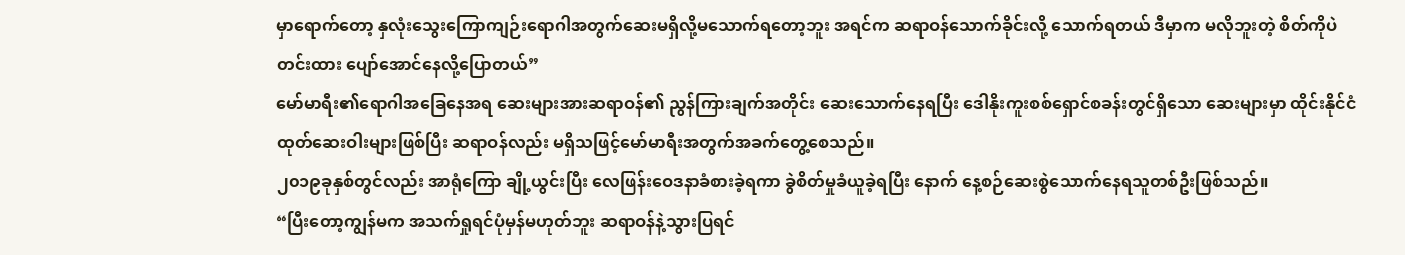မှာရောက်တော့ နှလုံးသွေးကြောကျဉ်းရောဂါအတွက်ဆေးမရှိလို့မသောက်ရတော့ဘူး အရင်က ဆရာဝန်သောက်ခိုင်းလို့ သောက်ရတယ် ဒီမှာက မလိုဘူးတဲ့ စိတ်ကိုပဲတင်းထား ပျော်အောင်နေလို့ပြောတယ်”
မော်မာရီး၏ရောဂါအခြေနေအရ ဆေးများအားဆရာဝန်၏ ညွန်ကြားချက်အတိုင်း ဆေးသောက်နေရပြီး ဒေါနိုးကူးစစ်ရှောင်စခန်းတွင်ရှိသော ဆေးများမှာ ထိုင်းနိုင်ငံထုတ်ဆေးဝါးများဖြစ်ပြီး ဆရာဝန်လည်း မရှိသဖြင့်မော်မာရီးအတွက်အခက်တွေ့စေသည်။
၂၀၁၉ခုနှစ်တွင်လည်း အာရုံကြော ချို့ယွင်းပြီး လေဖြန်းဝေဒနာခံစားခဲ့ရကာ ခွဲစိတ်မှုခံယူခဲ့ရပြီး နောက် နေ့စဉ်ဆေးစွဲသောက်နေရသူတစ်ဦးဖြစ်သည်။
“ပြီးတော့ကျွန်မက အသက်ရှုရင်ပုံမှန်မဟုတ်ဘူး ဆရာဝန်နဲ့သွားပြရင်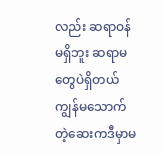လည်း ဆရာဝန်မရှိဘူး ဆရာမတွေပဲရှိတယ် ကျွန်မသောက်တဲ့ဆေးကဒီမှာမ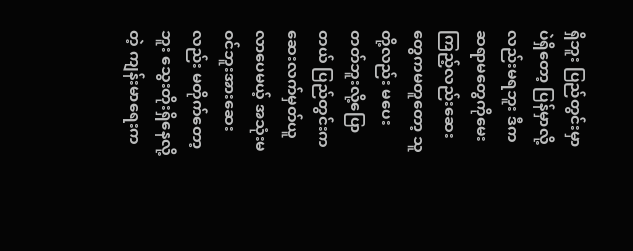ရှိဘူး ပြည်တွင်းမှာပဲရှိတော့ ပြန်မှာလို့လည်းမရဘူး ဒီကဆရာမတွေကိုမေးကြည့်လည်းဆေးတွေကမတူတော့ သူတို့လည်း မပေးတတ်ဘူးလို့ပြောတယ် ပြည်တွင်းကဆေးလက်မှတ်ယူလာပေမယ့် အသုံးမဝင်ဘူးအားဆေးလည်း မတိုက်တော့ဘူး သွေးတိုးရှိနေလို့တဲ့ ကျန်းမာရေးက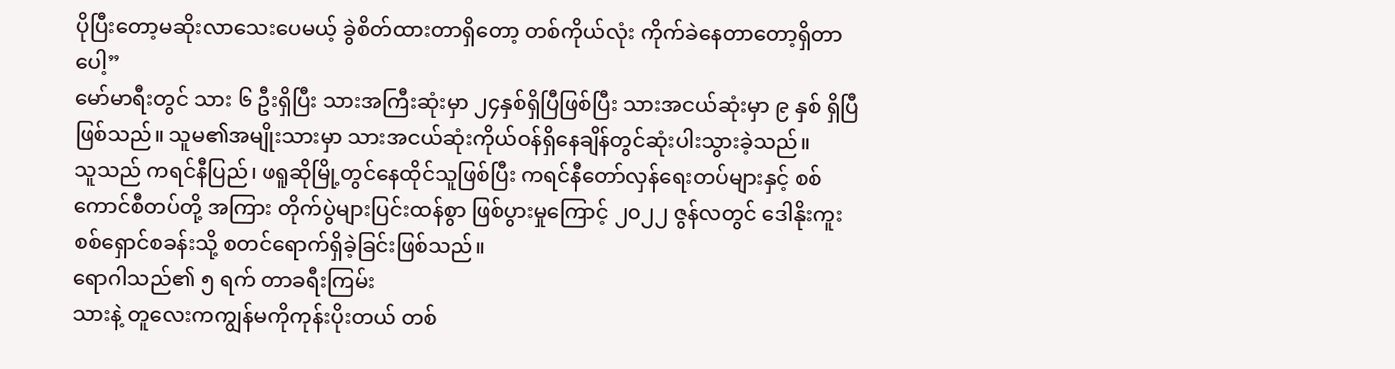ပိုပြီးတော့မဆိုးလာသေးပေမယ့် ခွဲစိတ်ထားတာရှိတော့ တစ်ကိုယ်လုံး ကိုက်ခဲနေတာတော့ရှိတာပေါ့”
မော်မာရီးတွင် သား ၆ ဦးရှိပြီး သားအကြီးဆုံးမှာ ၂၄နှစ်ရှိပြီဖြစ်ပြီး သားအငယ်ဆုံးမှာ ၉ နှစ် ရှိပြီဖြစ်သည်။ သူမ၏အမျိုးသားမှာ သားအငယ်ဆုံးကိုယ်ဝန်ရှိနေချိန်တွင်ဆုံးပါးသွားခဲ့သည်။
သူသည် ကရင်နီပြည်၊ ဖရူဆိုမြို့တွင်နေထိုင်သူဖြစ်ပြီး ကရင်နီတော်လှန်ရေးတပ်များနှင့် စစ်ကောင်စီတပ်တို့ အကြား တိုက်ပွဲများပြင်းထန်စွာ ဖြစ်ပွားမှုကြောင့် ၂၀၂၂ ဇွန်လတွင် ဒေါနိုးကူးစစ်ရှောင်စခန်းသို့ စတင်ရောက်ရှိခဲ့ခြင်းဖြစ်သည်။
ရောဂါသည်၏ ၅ ရက် တာခရီးကြမ်း
သားနဲ့ တူလေးကကျွန်မကိုကုန်းပိုးတယ် တစ်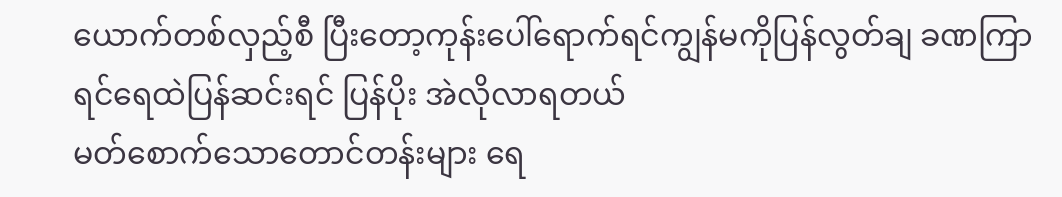ယောက်တစ်လှည့်စီ ပြီးတော့ကုန်းပေါ်ရောက်ရင်ကျွန်မကိုပြန်လွတ်ချ ခဏကြာရင်ရေထဲပြန်ဆင်းရင် ပြန်ပိုး အဲလိုလာရတယ်
မတ်စောက်သောတောင်တန်းများ ရေ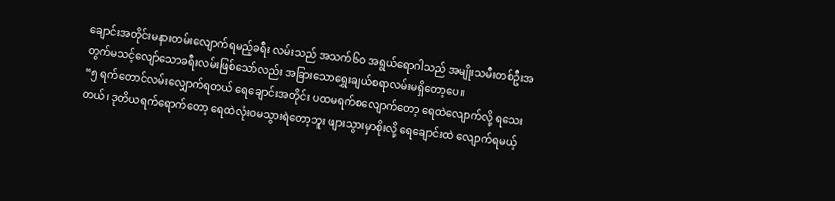ချောင်းအတိုင်းမနားတမ်းလျောက်ရမည့်ခရီး လမ်းသည် အသက်၆၀ အရွယ်ရောဂါသည် အမျိုးသမီးတစ်ဦးအတွက်မသင့်လျော်သောခရီးလမ်းဖြစ်သော်လည်း အခြားသောရွှေးချယ်စရာလမ်းမရှိတော့ပေ။
“၅ ရက်တောင်လမ်းလျှောက်ရတယ် ရေချောင်းအတိုင်း ပထမရက်စလျောက်တော့ ရေထဲလျောက်လို့ ရသေးတယ်၊ ဒုတိယရက်ရောက်တော့ ရေထဲလုံးဝမသွားရဲတော့ဘူး ဖျားသွားမှာစိုးလို့ ရေချောင်းထဲ လျောက်ရမယ့်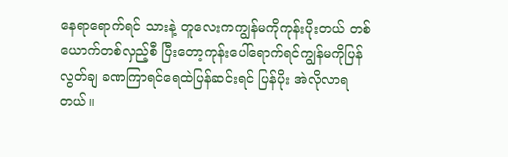နေရာရောက်ရင် သားနဲ့ တူလေးကကျွန်မကိုကုန်းပိုးတယ် တစ်ယောက်တစ်လှည့်စီ ပြီးတော့ကုန်းပေါ်ရောက်ရင်ကျွန်မကိုပြန်လွတ်ချ ခဏကြာရင်ရေထဲပြန်ဆင်းရင် ပြန်ပိုး အဲလိုလာရတယ်။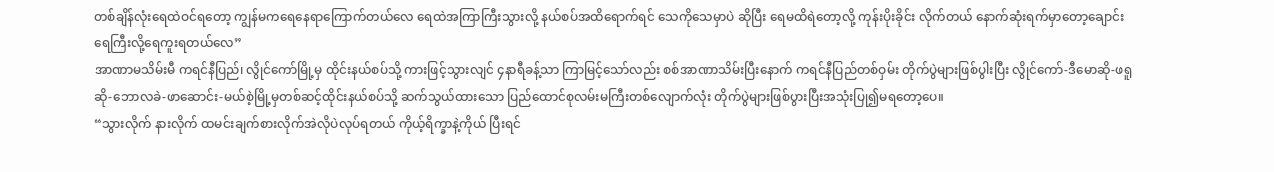တစ်ချိန်လုံးရေထဲဝင်ရတော့ ကျွန်မကရေနေရာကြောက်တယ်လေ ရေထဲအကြာကြီးသွားလို့ နယ်စပ်အထိရောက်ရင် သေကိုသေမှာပဲ ဆိုပြီး ရေမထိရဲတော့လို့ ကုန်းပိုးခိုင်း လိုက်တယ် နောက်ဆုံးရက်မှာတော့ချောင်းရေကြီးလို့ရေကူးရတယ်လေ”
အာဏာမသိမ်းမီ ကရင်နီပြည်၊ လွိုင်ကော်မြို့မှ ထိုင်းနယ်စပ်သို့ ကားဖြင့်သွားလျင် ၄နာရီခန့်သာ ကြာမြင့်သော်လည်း စစ်အာဏာသိမ်းပြီးနောက် ကရင်နီပြည်တစ်ဝှမ်း တိုက်ပွဲများဖြစ်ပွါးပြီး လွိုင်ကော်-ဒီမောဆို-ဖရူဆို-ဘောလခဲ-ဖာဆောင်း-မယ်စဲ့မြို့မှတစ်ဆင့်ထိုင်းနယ်စပ်သို့ ဆက်သွယ်ထားသော ပြည်ထောင်စုလမ်းမကြီးတစ်လျောက်လုံး တိုက်ပွဲများဖြစ်ပွားပြီးအသုံးပြု၍မရတော့ပေ။
“သွားလိုက် နားလိုက် ထမင်းချက်စားလိုက်အဲလိုပဲလုပ်ရတယ် ကိုယ့်ရိက္ခာနဲ့ကိုယ် ပြီးရင်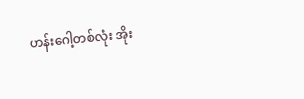ဟန်းဂေါ့တစ်လုံး အိုး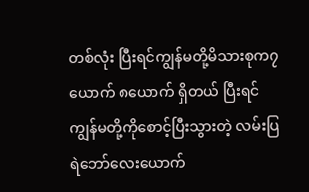တစ်လုံး ပြီးရင်ကျွန်မတို့မိသားစုက၇ယောက် ၈ယောက် ရှိတယ် ပြီးရင်ကျွန်မတို့ကိုစောင့်ပြီးသွားတဲ့ လမ်းပြရဲဘော်လေးယောက်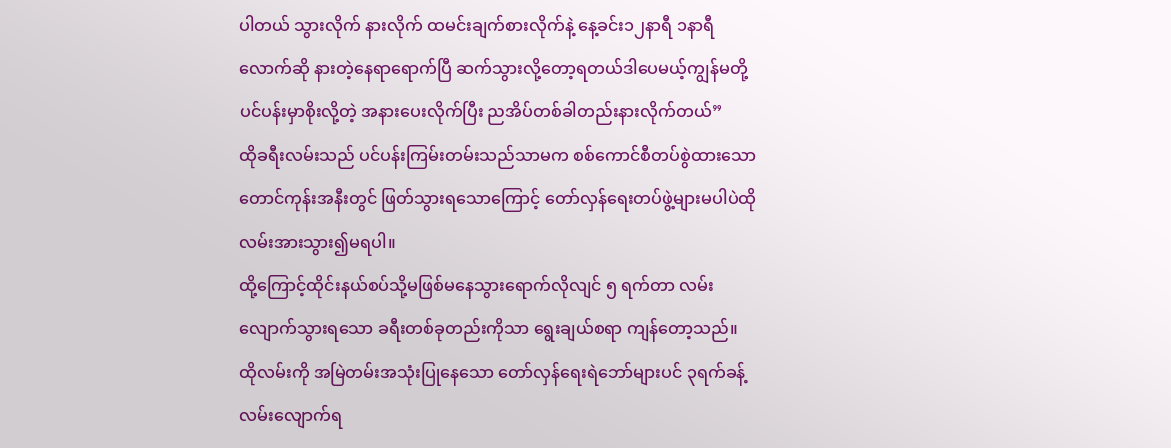ပါတယ် သွားလိုက် နားလိုက် ထမင်းချက်စားလိုက်နဲ့ နေ့ခင်း၁၂နာရီ ၁နာရီလောက်ဆို နားတဲ့နေရာရောက်ပြီ ဆက်သွားလို့တော့ရတယ်ဒါပေမယ့်ကျွန်မတို့ပင်ပန်းမှာစိုးလို့တဲ့ အနားပေးလိုက်ပြီး ညအိပ်တစ်ခါတည်းနားလိုက်တယ်”
ထိုခရီးလမ်းသည် ပင်ပန်းကြမ်းတမ်းသည်သာမက စစ်ကောင်စီတပ်စွဲထားသော တောင်ကုန်းအနီးတွင် ဖြတ်သွားရသောကြောင့် တော်လှန်ရေးတပ်ဖွဲ့များမပါပဲထိုလမ်းအားသွား၍မရပါ။
ထို့ကြောင့်ထိုင်းနယ်စပ်သို့မဖြစ်မနေသွားရောက်လိုလျင် ၅ ရက်တာ လမ်းလျောက်သွားရသော ခရီးတစ်ခုတည်းကိုသာ ရွေးချယ်စရာ ကျန်တော့သည်။ ထိုလမ်းကို အမြဲတမ်းအသုံးပြုနေသော တော်လှန်ရေးရဲဘော်များပင် ၃ရက်ခန့်လမ်းလျောက်ရ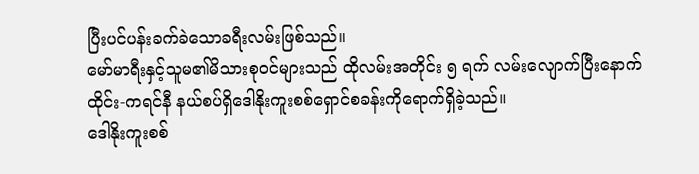ပြီးပင်ပန်းခက်ခဲသောခရီးလမ်းဖြစ်သည်။
မော်မာရီးနှင့်သူမ၏မိသားစုဝင်များသည် ထိုလမ်းအတိုင်း ၅ ရက် လမ်းလျောက်ပြီးနောက် ထိုင်း-ကရင်နီ နယ်စပ်ရှိဒေါနိုးကူးစစ်ရှောင်စခန်းကိုရောက်ရှိခဲ့သည်။
ဒေါနိုးကူးစစ်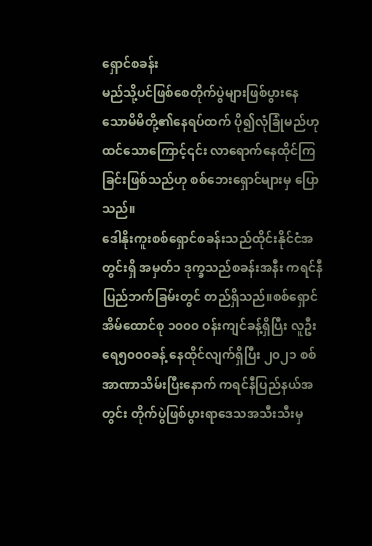ရှောင်စခန်း
မည်သို့ပင်ဖြစ်စေတိုက်ပွဲများဖြစ်ပွားနေသောမိမိတို့၏နေရပ်ထက် ပို၍လုံခြုံမည်ဟု ထင်သောကြောင့်၎င်း လာရောက်နေထိုင်ကြခြင်းဖြစ်သည်ဟု စစ်ဘေးရှောင်များမှ ပြောသည်။
ဒေါနိုးကူးစစ်ရှောင်စခန်းသည်ထိုင်းနိုင်ငံအတွင်းရှိ အမှတ်၁ ဒုက္ခသည်စခန်းအနီး ကရင်နီပြည်ဘက်ခြမ်းတွင် တည်ရှိသည်။စစ်ရှောင်အိမ်ထောင်စု ၁၀၀၀ ဝန်းကျင်ခန့်ရှိပြီး လူဦးရေ၅၀၀၀ခန့် နေထိုင်လျက်ရှိပြီး ၂၀၂၁ စစ်အာဏာသိမ်းပြီးနောက် ကရင်နီပြည်နယ်အတွင်း တိုက်ပွဲဖြစ်ပွားရာဒေသအသီးသီးမှ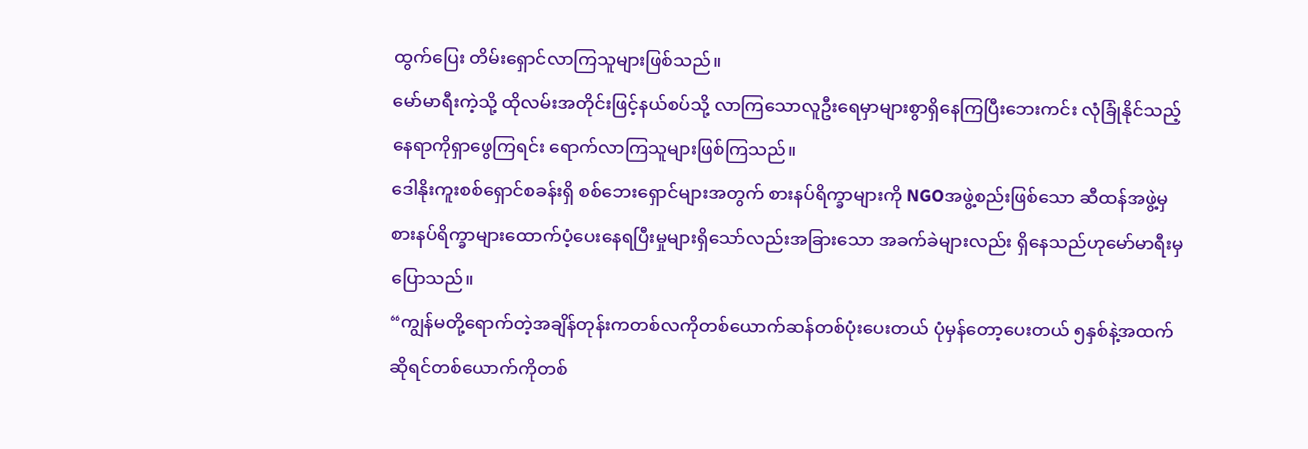ထွက်ပြေး တိမ်းရှောင်လာကြသူများဖြစ်သည်။
မော်မာရီးကဲ့သို့ ထိုလမ်းအတိုင်းဖြင့်နယ်စပ်သို့ လာကြသောလူဦးရေမှာများစွာရှိနေကြပြီးဘေးကင်း လုံခြုံနိုင်သည့်နေရာကိုရှာဖွေကြရင်း ရောက်လာကြသူများဖြစ်ကြသည်။
ဒေါနိုးကူးစစ်ရှောင်စခန်းရှိ စစ်ဘေးရှောင်များအတွက် စားနပ်ရိက္ခာများကို NGOအဖွဲ့စည်းဖြစ်သော ဆီထန်အဖွဲ့မှစားနပ်ရိက္ခာများထောက်ပံ့ပေးနေရပြီးမှုများရှိသော်လည်းအခြားသော အခက်ခဲများလည်း ရှိနေသည်ဟုမော်မာရီးမှပြောသည်။
“ကျွန်မတို့ရောက်တဲ့အချိန်တုန်းကတစ်လကိုတစ်ယောက်ဆန်တစ်ပုံးပေးတယ် ပုံမှန်တော့ပေးတယ် ၅နှစ်နဲ့အထက် ဆိုရင်တစ်ယောက်ကိုတစ်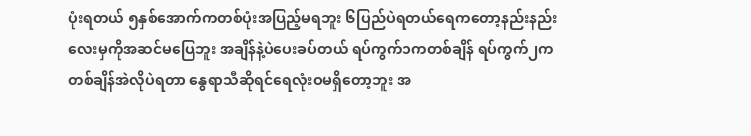ပုံးရတယ် ၅နှစ်အောက်ကတစ်ပုံးအပြည့်မရဘူး ၆ပြည်ပဲရတယ်ရေကတော့နည်းနည်းလေးမှကိုအဆင်မပြေဘူး အချိန်နဲ့ပဲပေးခပ်တယ် ရပ်ကွက်၁ကတစ်ချိန် ရပ်ကွက်၂ကတစ်ချိန်အဲလိုပဲရတာ နွေရာသီဆိုရင်ရေလုံးဝမရှိတော့ဘူး အ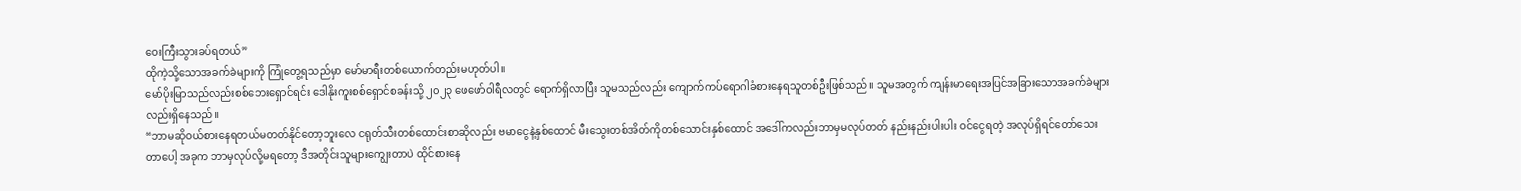ဝေးကြီးသွားခပ်ရတယ်”
ထိုကဲ့သို့သောအခက်ခဲများကို ကြုံတွေ့ရသည်မှာ မော်မာရီးတစ်ယောက်တည်းမဟုတ်ပါ။
မော်ပိုးမြာသည်လည်းစစ်ဘေးရှောင်ရင်း ဒေါနိုးကူးစစ်ရှောင်စခန်းသို့ ၂၀၂၃ ဖေဖော်ဝါရီလတွင် ရောက်ရှိလာပြီး သူမသည်လည်း ကျောက်ကပ်ရောဂါခံစားနေရသူတစ်ဦးဖြစ်သည်။ သူမအတွက် ကျန်းမာရေးအပြင်အခြားသောအခက်ခဲများလည်းရှိနေသည်။
“ဘာမဆိုဝယ်စားနေရတယ်မတတ်နိုင်တော့ဘူးလေ ငရုတ်သီးတစ်ထောင်းစာဆိုလည်း ဗမာငွေနဲ့နှစ်ထောင် မီးသွေးတစ်အိတ်ကိုတစ်သောင်းနှစ်ထောင် အဒေါ်ကလည်းဘာမှမလုပ်တတ် နည်းနည်းပါးပါး ဝင်ငွေရတဲ့ အလုပ်ရှိရင်တော်သေးတာပေါ့ အခုက ဘာမှလုပ်လို့မရတော့ ဒီအတိုင်းသူများကျွေးတာပဲ ထိုင်စားနေ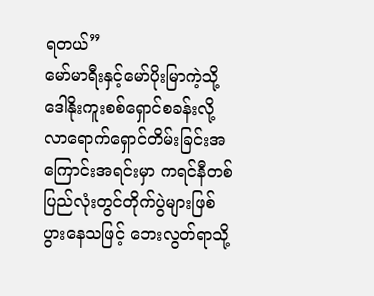ရတယ်”
မော်မာရီးနှင့်မော်ပိုးမြာကဲ့သို့ ဒေါနိုးကူးစစ်ရှောင်စခန်းလို့လာရောက်ရှောင်တိမ်းခြင်းအကြောင်းအရင်းမှာ ကရင်နီတစ်ပြည်လုံးတွင်တိုက်ပွဲများဖြစ်ပွားနေသဖြင့် ဘေးလွတ်ရာသို့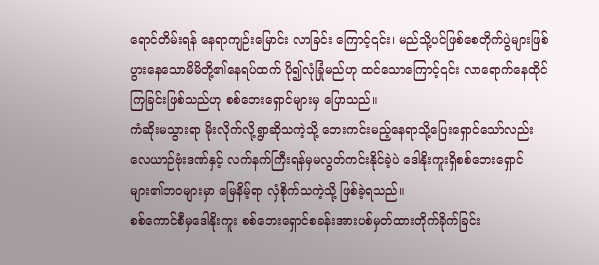ရောင်တိမ်းရန် နေရာကျဉ်းမြောင်း လာခြင်း ကြောင့်၎င်း၊ မည်သို့ပင်ဖြစ်စေတိုက်ပွဲများဖြစ်ပွားနေသောမိမိတို့၏နေရပ်ထက် ပို၍လုံခြုံမည်ဟု ထင်သောကြောင့်၎င်း လာရောက်နေထိုင်ကြခြင်းဖြစ်သည်ဟု စစ်ဘေးရှောင်များမှ ပြောသည်။
ကံဆိုးမသွားရာ မိုးလိုက်လို့ရွာဆိုသကဲ့သို့ ဘေးကင်းမည့်နေရာသို့ပြေးရှောင်သော်လည်း လေယာဉ်ဗုံးဒဏ်နှင့် လက်နက်ကြီးရန်မှမလွတ်ကင်းနိုင်ခဲ့ပဲ ဒေါနိုးကူးရှိစစ်ဘေးရှောင်များ၏ဘဝများမှာ မြေနိမ့်ရာ လှံစိုက်သကဲ့သို့ ဖြစ်ခဲ့ရသည်။
စစ်ကောင်စီမှဒေါနိုးကူး စစ်ဘေးရှောင်စခန်းအားပစ်မှတ်ထားတိုက်ခိုက်ခြင်း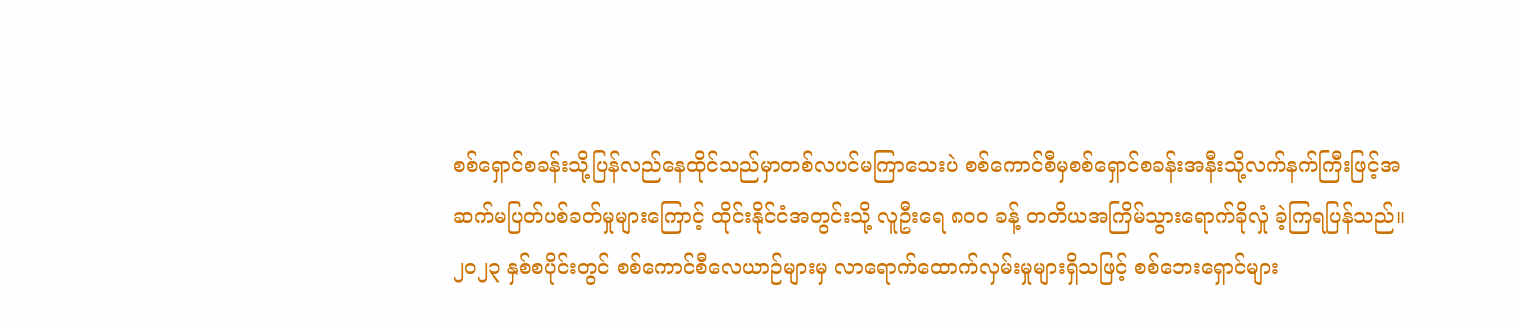စစ်ရှောင်စခန်းသို့ပြန်လည်နေထိုင်သည်မှာတစ်လပင်မကြာသေးပဲ စစ်ကောင်စီမှစစ်ရှောင်စခန်းအနီးသို့လက်နက်ကြီးဖြင့်အဆက်မပြတ်ပစ်ခတ်မှုများကြောင့် ထိုင်းနိုင်ငံအတွင်းသို့ လူဦးရေ ၈၀၀ ခန့် တတိယအကြိမ်သွားရောက်ခိုလှုံ ခဲ့ကြရပြန်သည်။
၂၀၂၃ နှစ်စပိုင်းတွင် စစ်ကောင်စီလေယာဉ်များမှ လာရောက်ထောက်လှမ်းမှုများရှိသဖြင့် စစ်ဘေးရှောင်များ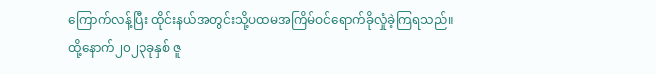ကြောက်လန့်ပြီး ထိုင်းနယ်အတွင်းသို့ပထမအကြိမ်ဝင်ရောက်ခိုလှုံခဲ့ကြရသည်။
ထို့နောက်၂၀၂၃ခုနှစ် ဇူ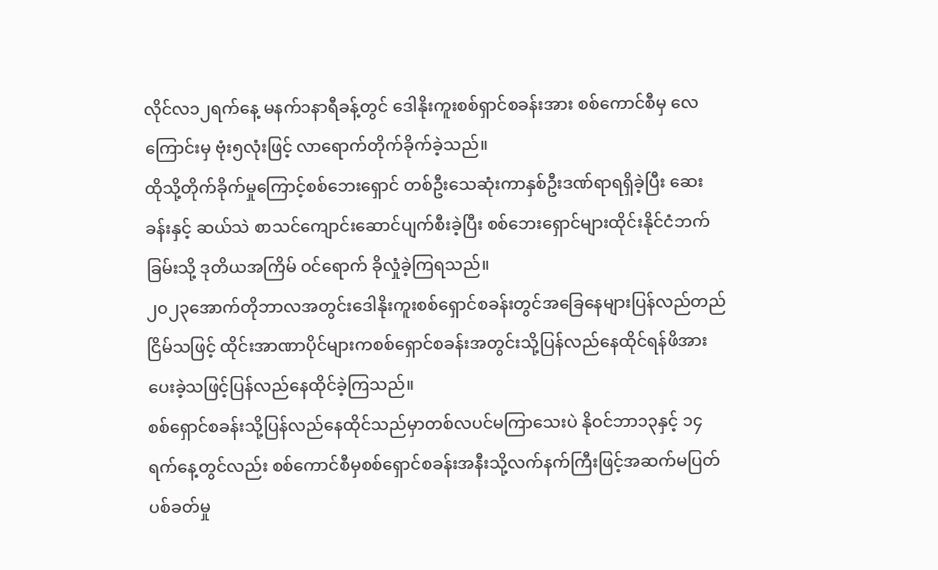လိုင်လ၁၂ရက်နေ့ မနက်၁နာရီခန့်တွင် ဒေါနိုးကူးစစ်ရှာင်စခန်းအား စစ်ကောင်စီမှ လေကြောင်းမှ ဗုံး၅လုံးဖြင့် လာရောက်တိုက်ခိုက်ခဲ့သည်။
ထိုသို့တိုက်ခိုက်မှုကြောင့်စစ်ဘေးရှောင် တစ်ဦးသေဆုံးကာနှစ်ဦးဒဏ်ရာရရှိခဲ့ပြီး ဆေးခန်းနှင့် ဆယ်သဲ စာသင်ကျောင်းဆောင်ပျက်စီးခဲ့ပြီး စစ်ဘေးရှောင်များထိုင်းနိုင်ငံဘက်ခြမ်းသို့ ဒုတိယအကြိမ် ဝင်ရောက် ခိုလှုံခဲ့ကြရသည်။
၂၀၂၃အောက်တိုဘာလအတွင်းဒေါနိုးကူးစစ်ရှောင်စခန်းတွင်အခြေနေများပြန်လည်တည်ငြိမ်သဖြင့် ထိုင်းအာဏာပိုင်များကစစ်ရှောင်စခန်းအတွင်းသို့ပြန်လည်နေထိုင်ရန်ဖိအားပေးခဲ့သဖြင့်ပြန်လည်နေထိုင်ခဲ့ကြသည်။
စစ်ရှောင်စခန်းသို့ပြန်လည်နေထိုင်သည်မှာတစ်လပင်မကြာသေးပဲ နိုဝင်ဘာ၁၃နှင့် ၁၄ရက်နေ့တွင်လည်း စစ်ကောင်စီမှစစ်ရှောင်စခန်းအနီးသို့လက်နက်ကြီးဖြင့်အဆက်မပြတ်ပစ်ခတ်မှု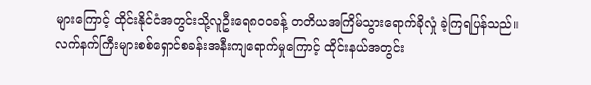များကြောင့် ထိုင်းနိုင်ငံအတွင်းသို့လူဦးရေ၈၀၀ခန့် တတိယအကြိမ်သွားရောက်ခိုလှုံ ခဲ့ကြရပြန်သည်။
လက်နက်ကြီးများစစ်ရှောင်စခန်းအနီးကျရောက်မှုကြောင့် ထိုင်းနယ်အတွင်း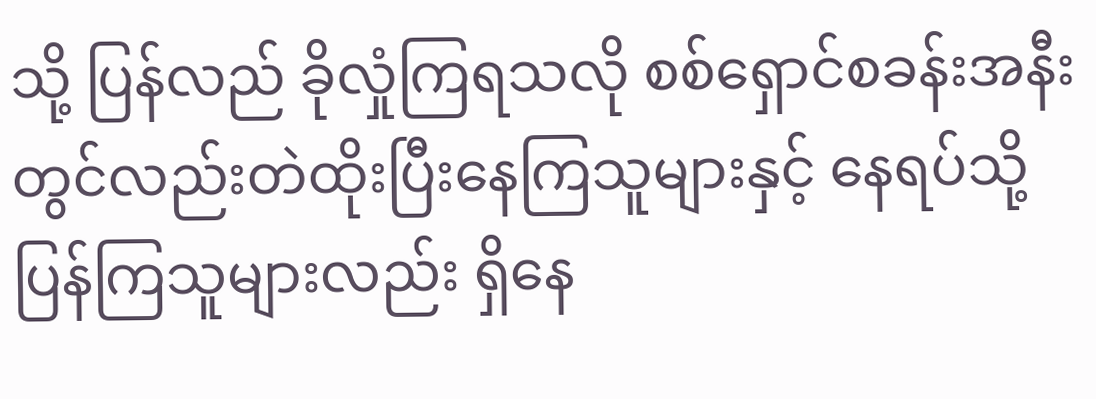သို့ ပြန်လည် ခိုလှုံကြရသလို စစ်ရှောင်စခန်းအနီးတွင်လည်းတဲထိုးပြီးနေကြသူများနှင့် နေရပ်သို့ပြန်ကြသူများလည်း ရှိနေ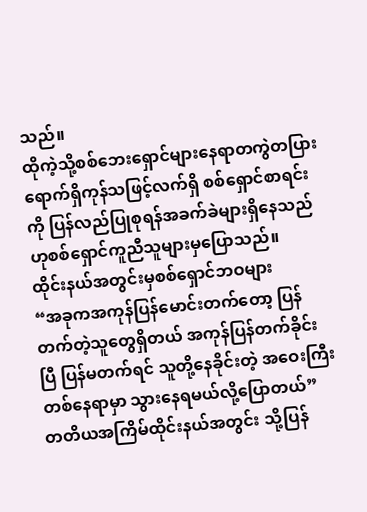သည်။
ထိုကဲ့သို့စစ်ဘေးရှောင်များနေရာတကွဲတပြားရောက်ရှိကုန်သဖြင့်လက်ရှိ စစ်ရှောင်စာရင်းကို ပြန်လည်ပြုစုရန်အခက်ခဲများရှိနေသည်ဟုစစ်ရှောင်ကူညီသူများမှပြောသည်။
ထိုင်းနယ်အတွင်းမှစစ်ရှောင်ဘဝများ
“အခုကအကုန်ပြန်မောင်းတက်တော့ ပြန်တက်တဲ့သူတွေရှိတယ် အကုန်ပြန်တက်ခိုင်းပြီ ပြန်မတက်ရင် သူတို့နေခိုင်းတဲ့ အဝေးကြီးတစ်နေရာမှာ သွားနေရမယ်လို့ပြောတယ်”
တတိယအကြိမ်ထိုင်းနယ်အတွင်း သို့ပြန်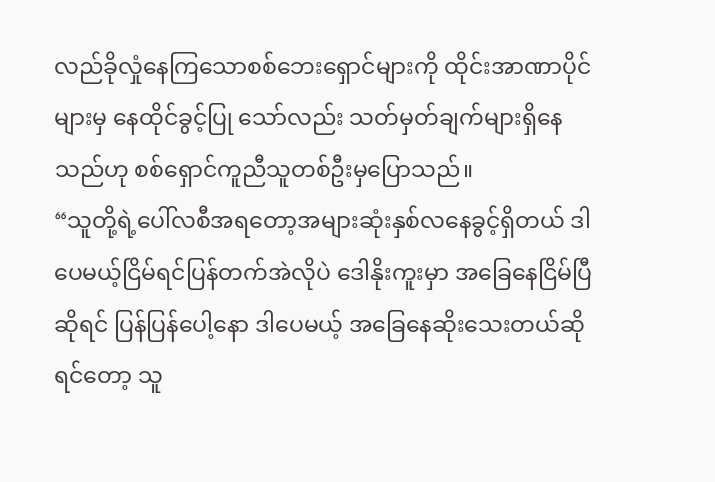လည်ခိုလှုံနေကြသောစစ်ဘေးရှောင်များကို ထိုင်းအာဏာပိုင် များမှ နေထိုင်ခွင့်ပြု သော်လည်း သတ်မှတ်ချက်များရှိနေသည်ဟု စစ်ရှောင်ကူညီသူတစ်ဦးမှပြောသည်။
“သူတို့ရဲ့ပေါ်လစီအရတော့အများဆုံးနှစ်လနေခွင့်ရှိတယ် ဒါပေမယ့်ငြိမ်ရင်ပြန်တက်အဲလိုပဲ ဒေါနိုးကူးမှာ အခြေနေငြိမ်ပြီဆိုရင် ပြန်ပြန်ပေါ့နော ဒါပေမယ့် အခြေနေဆိုးသေးတယ်ဆိုရင်တော့ သူ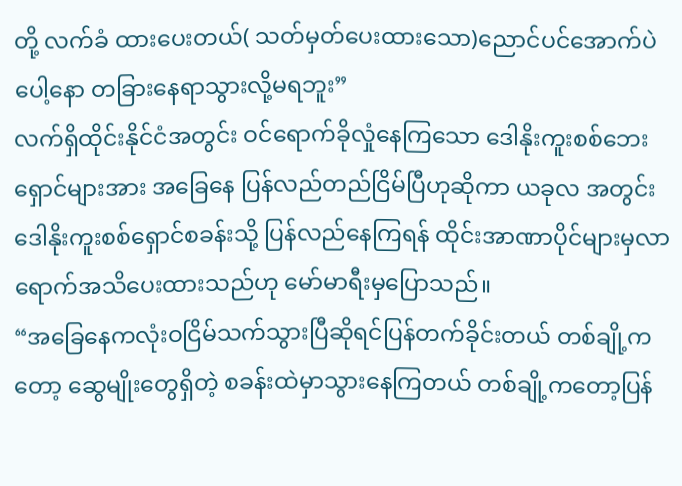တို့ လက်ခံ ထားပေးတယ်( သတ်မှတ်ပေးထားသော)ညောင်ပင်အောက်ပဲပေါ့နော တခြားနေရာသွားလို့မရဘူး”
လက်ရှိထိုင်းနိုင်ငံအတွင်း ဝင်ရောက်ခိုလှုံနေကြသော ဒေါနိုးကူးစစ်ဘေးရှောင်များအား အခြေနေ ပြန်လည်တည်ငြိမ်ပြီဟုဆိုကာ ယခုလ အတွင်းဒေါနိုးကူးစစ်ရှောင်စခန်းသို့ ပြန်လည်နေကြရန် ထိုင်းအာဏာပိုင်များမှလာရောက်အသိပေးထားသည်ဟု မော်မာရီးမှပြောသည်။
“အခြေနေကလုံးဝငြိမ်သက်သွားပြီဆိုရင်ပြန်တက်ခိုင်းတယ် တစ်ချို့ကတော့ ဆွေမျိုးတွေရှိတဲ့ စခန်းထဲမှာသွားနေကြတယ် တစ်ချို့ကတော့ပြန်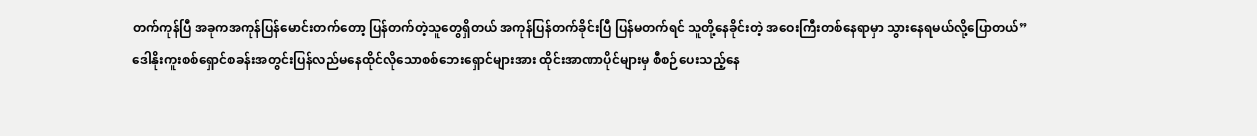တက်ကုန်ပြီ အခုကအကုန်ပြန်မောင်းတက်တော့ ပြန်တက်တဲ့သူတွေရှိတယ် အကုန်ပြန်တက်ခိုင်းပြီ ပြန်မတက်ရင် သူတို့နေခိုင်းတဲ့ အဝေးကြီးတစ်နေရာမှာ သွားနေရမယ်လို့ပြောတယ်”
ဒေါနိုးကူးစစ်ရှောင်စခန်းအတွင်းပြန်လည်မနေထိုင်လိုသောစစ်ဘေးရှောင်များအား ထိုင်းအာဏာပိုင်များမှ စီစဉ်ပေးသည့်နေ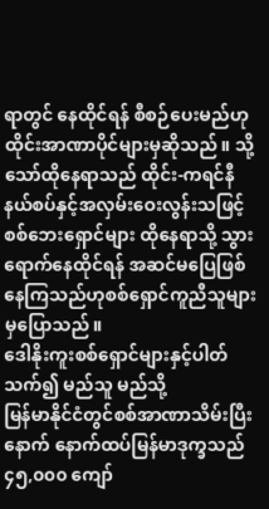ရာတွင် နေထိုင်ရန် စီစဉ်ပေးမည်ဟုထိုင်းအာဏာပိုင်များမှဆိုသည်။ သို့သော်ထိုနေရာသည် ထိုင်း-ကရင်နီ နယ်စပ်နှင့်အလှမ်းဝေးလွန်းသဖြင့် စစ်ဘေးရှောင်များ ထိုနေရာသို့ သွားရောက်နေထိုင်ရန် အဆင်မပြေဖြစ်နေကြသည်ဟုစစ်ရှောင်ကူညီသူများမှပြောသည်။
ဒေါနိုးကူးစစ်ရှောင်များနှင့်ပါတ်သက်၍ မည်သူ မည်သို့
မြန်မာနိုင်ငံတွင်စစ်အာဏာသိမ်းပြီးနောက် နောက်ထပ်မြန်မာဒုက္ခသည် ၄၅,၀၀၀ ကျော်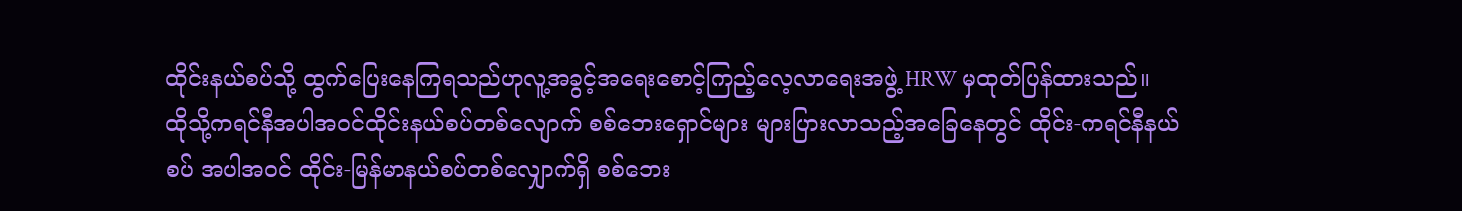ထိုင်းနယ်စပ်သို့ ထွက်ပြေးနေကြရသည်ဟုလူ့အခွင့်အရေးစောင့်ကြည့်လေ့လာရေးအဖွဲ့ HRW မှထုတ်ပြန်ထားသည်။
ထိုသို့ကရင်နီအပါအဝင်ထိုင်းနယ်စပ်တစ်လျောက် စစ်ဘေးရှောင်များ များပြားလာသည့်အခြေနေတွင် ထိုင်း-ကရင်နီနယ်စပ် အပါအဝင် ထိုင်း-မြန်မာနယ်စပ်တစ်လျှောက်ရှိ စစ်ဘေး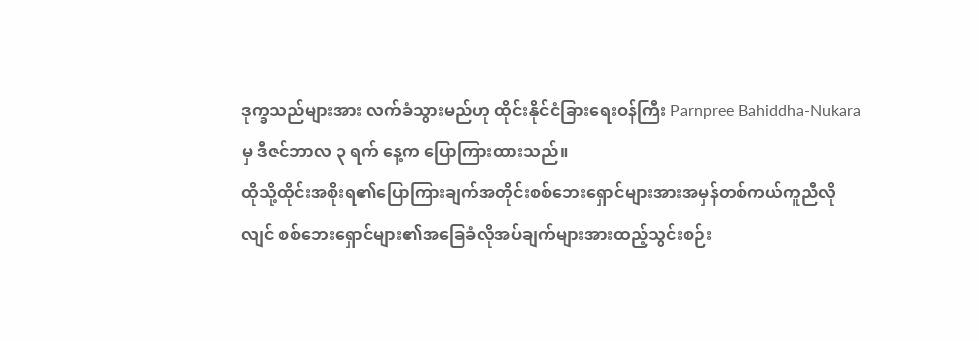ဒုက္ခသည်များအား လက်ခံသွားမည်ဟု ထိုင်းနိုင်ငံခြားရေးဝန်ကြီး Parnpree Bahiddha-Nukara မှ ဒီဇင်ဘာလ ၃ ရက် နေ့က ပြောကြားထားသည်။
ထိုသို့ထိုင်းအစိုးရ၏ပြောကြားချက်အတိုင်းစစ်ဘေးရှောင်များအားအမှန်တစ်ကယ်ကူညီလိုလျင် စစ်ဘေးရှောင်များ၏အခြေခံလိုအပ်ချက်များအားထည့်သွင်းစဉ်း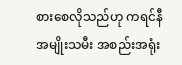စားစေလိုသည်ဟု ကရင်နီအမျိုးသမီး အစည်းအရုံး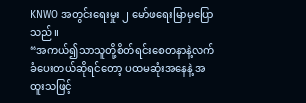KNWO အတွင်းရေးမှုး ၂ မော်ဖရေးမြာမှပြောသည်။
“အကယ်၍သာသူတို့စိတ်ရင်းစေတနာနဲ့လက်ခံပေးတယ်ဆိုရင်တော့ ပထမဆုံးအနေနဲ့ အထူးသဖြင့်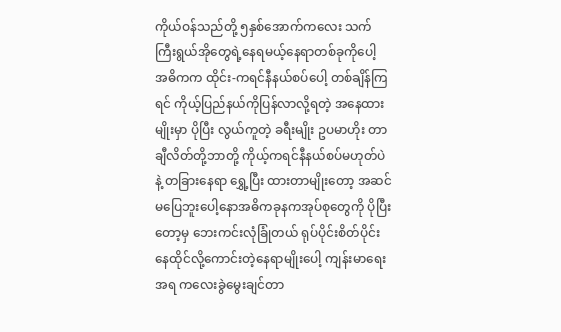ကိုယ်ဝန်သည်တို့ ၅နှစ်အောက်ကလေး သက်ကြီးရွယ်အိုတွေရဲ့နေရမယ့်နေရာတစ်ခုကိုပေါ့ အဓိကက ထိုင်း-ကရင်နီနယ်စပ်ပေါ့ တစ်ချိန်ကြရင် ကိုယ့်ပြည်နယ်ကိုပြန်လာလို့ရတဲ့ အနေထားမျိုးမှာ ပိုပြီး လွယ်ကူတဲ့ ခရီးမျိုး ဥပမာဟိုး တာချီလိတ်တို့ဘာတို့ ကိုယ့်ကရင်နီနယ်စပ်မဟုတ်ပဲနဲ့ တခြားနေရာ ရွှေ့ပြီး ထားတာမျိုးတော့ အဆင်မပြေဘူးပေါ့နောအဓိကခုနကအုပ်စုတွေကို ပိုပြီးတော့မှ ဘေးကင်းလုံခြုံတယ် ရုပ်ပိုင်းစိတ်ပိုင်း နေထိုင်လို့ကောင်းတဲ့နေရာမျိုးပေါ့ ကျန်းမာရေးအရ ကလေးခွဲမွေးချင်တာ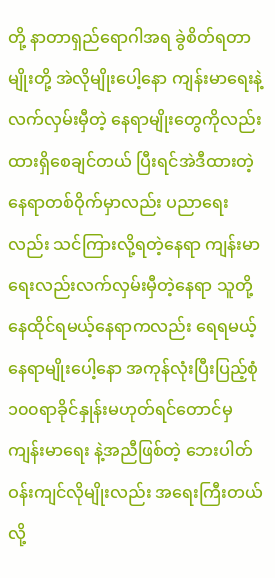တို့ နာတာရှည်ရောဂါအရ ခွဲစိတ်ရတာမျိုးတို့ အဲလိုမျိုးပေါ့နော ကျန်းမာရေးနဲ့ လက်လှမ်းမှီတဲ့ နေရာမျိုးတွေကိုလည်း ထားရှိစေချင်တယ် ပြီးရင်အဲဒီထားတဲ့နေရာတစ်ဝိုက်မှာလည်း ပညာရေးလည်း သင်ကြားလို့ရတဲ့နေရာ ကျန်းမာရေးလည်းလက်လှမ်းမှီတဲ့နေရာ သူတို့နေထိုင်ရမယ့်နေရာကလည်း ရေရမယ့်နေရာမျိုးပေါ့နော အကုန်လုံးပြီးပြည့်စုံ ၁၀၀ရာခိုင်နှုန်းမဟုတ်ရင်တောင်မှ ကျန်းမာရေး နဲ့အညီဖြစ်တဲ့ ဘေးပါတ်ဝန်းကျင်လိုမျိုးလည်း အရေးကြီးတယ်လို့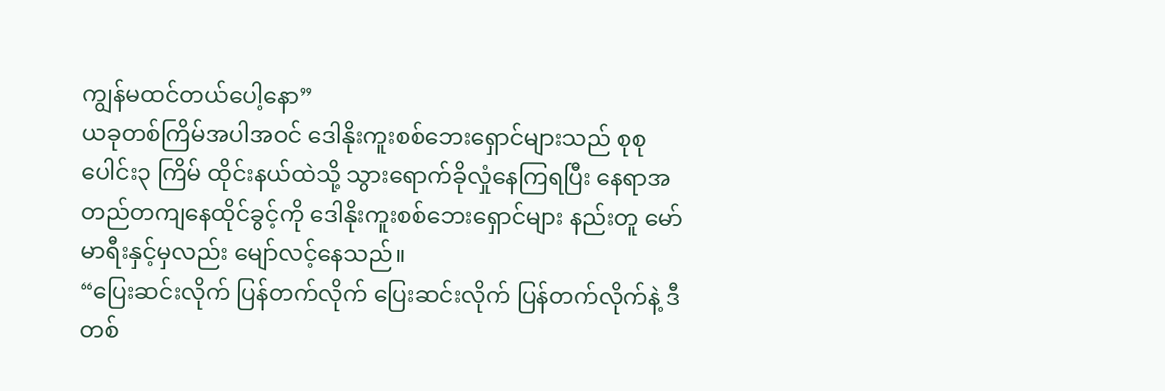ကျွန်မထင်တယ်ပေါ့နော”
ယခုတစ်ကြိမ်အပါအဝင် ဒေါနိုးကူးစစ်ဘေးရှောင်များသည် စုစုပေါင်း၃ ကြိမ် ထိုင်းနယ်ထဲသို့ သွားရောက်ခိုလှုံနေကြရပြီး နေရာအတည်တကျနေထိုင်ခွင့်ကို ဒေါနိုးကူးစစ်ဘေးရှောင်များ နည်းတူ မော်မာရီးနှင့်မှလည်း မျော်လင့်နေသည်။
“ပြေးဆင်းလိုက် ပြန်တက်လိုက် ပြေးဆင်းလိုက် ပြန်တက်လိုက်နဲ့ ဒီတစ်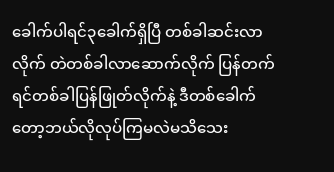ခေါက်ပါရင်၃ခေါက်ရှိပြီ တစ်ခါဆင်းလာလိုက် တဲတစ်ခါလာဆောက်လိုက် ပြန်တက်ရင်တစ်ခါပြန်ဖြုတ်လိုက်နဲ့ ဒီတစ်ခေါက်တော့ဘယ်လိုလုပ်ကြမလဲမသိသေး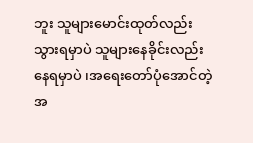ဘူး သူများမောင်းထုတ်လည်းသွားရမှာပဲ သူများနေခိုင်းလည်း နေရမှာပဲ ၊အရေးတော်ပုံအောင်တဲ့အ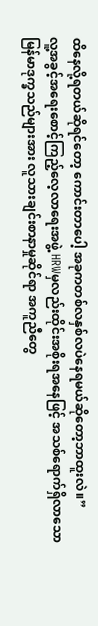ထိနေလို့ရတယ်ဆိုရင်တော့ ကောင်းတာပေါ့ အခုကတစ်လနှစ်လပဲနေရမယ်ဆိုတော့ဘာထူးလဲ။”
လူ့အခွင့်အရေးစောင့်ကြည့်လေ့လာရေးအဖွဲ့ HRWမှလည်းထိုင်းအစိုးရအနေဖြင့် အသစ်ရောက်ရှိလာသော မြန်မာဒုက္ခသည်များအား လူသားချင်းစာနာမှုဆိုင်ရာ အကူညီတွေ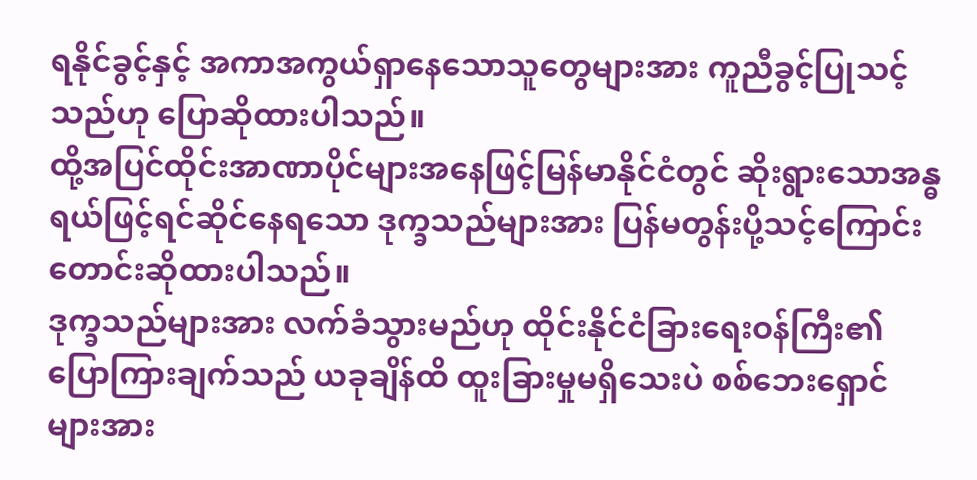ရနိုင်ခွင့်နှင့် အကာအကွယ်ရှာနေသောသူတွေများအား ကူညီခွင့်ပြုသင့်သည်ဟု ပြောဆိုထားပါသည်။
ထို့အပြင်ထိုင်းအာဏာပိုင်များအနေဖြင့်မြန်မာနိုင်ငံတွင် ဆိုးရွားသောအန္ဓရယ်ဖြင့်ရင်ဆိုင်နေရသော ဒုက္ခသည်များအား ပြန်မတွန်းပို့သင့်ကြောင်း တောင်းဆိုထားပါသည်။
ဒုက္ခသည်များအား လက်ခံသွားမည်ဟု ထိုင်းနိုင်ငံခြားရေးဝန်ကြီး၏ပြောကြားချက်သည် ယခုချိန်ထိ ထူးခြားမှုမရှိသေးပဲ စစ်ဘေးရှောင်များအား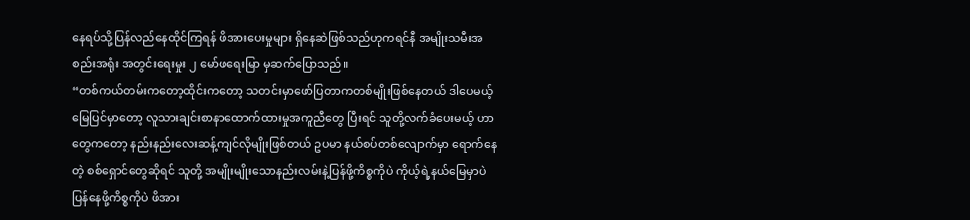နေရပ်သို့ပြန်လည်နေထိုင်ကြရန် ဖိအားပေးမှုများ ရှိနေဆဲဖြစ်သည်ဟုကရင်နီ အမျိုးသမီးအစည်းအရုံး အတွင်းရေးမှုး ၂ မော်ဖရေးမြာ မှဆက်ပြောသည်။
“တစ်ကယ်တမ်းကတော့ထိုင်းကတော့ သတင်းမှာဖော်ပြတာကတစ်မျိုးဖြစ်နေတယ် ဒါပေမယ့် မြေပြင်မှာတော့ လူသားချင်းစာနာထောက်ထားမှုအကူညီတွေ ပြီးရင် သူတို့လက်ခံပေးမယ့် ဟာတွေကတော့ နည်းနည်းလေးဆန့်ကျင်လိုမျိုးဖြစ်တယ် ဥပမာ နယ်စပ်တစ်လျောက်မှာ ရောက်နေတဲ့ စစ်ရှောင်တွေဆိုရင် သူတို့ အမျိုးမျိုးသောနည်းလမ်းနဲ့ပြန်ဖို့ကိစ္စကိုပဲ ကိုယ့်ရဲ့နယ်မြေမှာပဲ ပြန်နေဖို့ကိစ္စကိုပဲ ဖိအား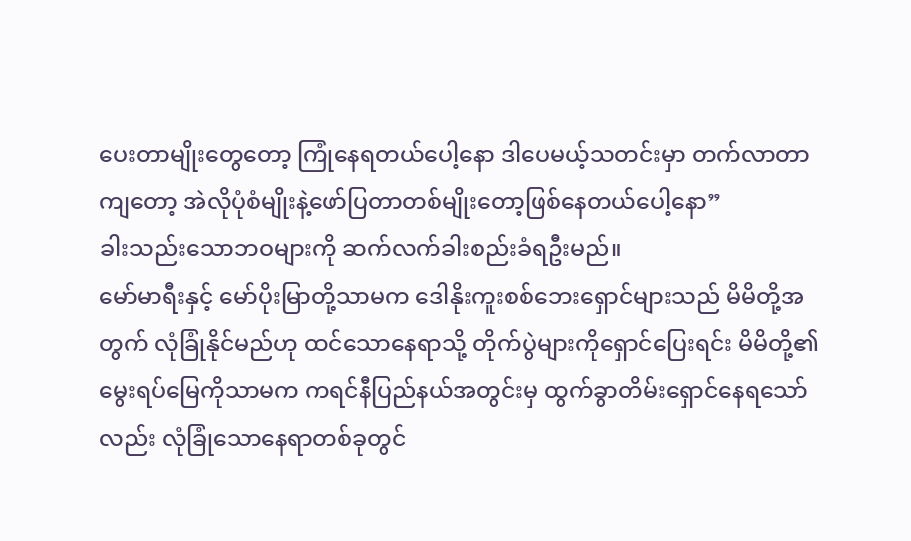ပေးတာမျိုးတွေတော့ ကြုံနေရတယ်ပေါ့နော ဒါပေမယ့်သတင်းမှာ တက်လာတာကျတော့ အဲလိုပုံစံမျိုးနဲ့ဖော်ပြတာတစ်မျိုးတော့ဖြစ်နေတယ်ပေါ့နော”
ခါးသည်းသောဘဝများကို ဆက်လက်ခါးစည်းခံရဦးမည်။
မော်မာရီးနှင့် မော်ပိုးမြာတို့သာမက ဒေါနိုးကူးစစ်ဘေးရှောင်များသည် မိမိတို့အတွက် လုံခြုံနိုင်မည်ဟု ထင်သောနေရာသို့ တိုက်ပွဲများကိုရှောင်ပြေးရင်း မိမိတို့၏မွေးရပ်မြေကိုသာမက ကရင်နီပြည်နယ်အတွင်းမှ ထွက်ခွာတိမ်းရှောင်နေရသော်လည်း လုံခြုံသောနေရာတစ်ခုတွင်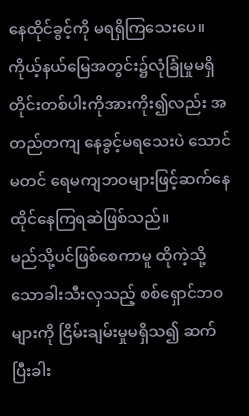နေထိုင်ခွင့်ကို မရရှိကြသေးပေ။
ကိုယ့်နယ်မြေအတွင်း၌လုံခြုံမှုမရှိ တိုင်းတစ်ပါးကိုအားကိုး၍လည်း အတည်တကျ နေခွင့်မရသေးပဲ သောင်မတင် ရေမကျဘဝများဖြင့်ဆက်နေထိုင်နေကြရဆဲဖြစ်သည်။
မည်သို့ပင်ဖြစ်စေကာမူ ထိုကဲ့သို့သောခါးသီးလှသည့် စစ်ရှောင်ဘဝများကို ငြိမ်းချမ်းမှုမရှိသ၍ ဆက်ပြီးခါး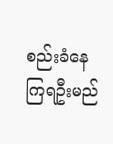စည်းခံနေကြရဦးမည်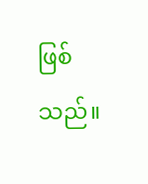ဖြစ်သည်။